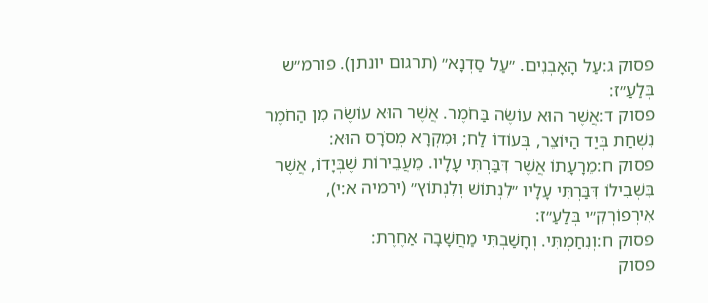פסוק ג:עַל הָאָבְנִים. ״עַל סַדְנָא״ (תרגום יונתן). פורמ״ש בְּלַעַ״ז:
פסוק ד:אֲשֶׁר הוּא עוֹשֶׂה בַּחֹמֶר. אֲשֶׁר הוּא עוֹשֶׂה מִן הַחֹמֶר נִשְׁחַת בְּיַד הַיּוֹצֵר, בְּעוֹדוֹ לַח; וּמִקְרָא מְסֹרָס הוּא:
פסוק ח:מֵרָעָתוֹ אֲשֶׁר דִּבַּרְתִּי עָלָיו. מֵעֲבֵירוֹת שֶׁבְּיָדוֹ, אֲשֶׁר בִּשְׁבִילוֹ דִּבַּרְתִּי עָלָיו ״לִנְתוֹשׁ וְלִנְתוֹץ״ (ירמיה א:י), אִירְפוֹרְקִ״י בְּלַעַ״ז:
פסוק ח:וְנִחַמְתִּי. וְחָשַׁבְתִּי מַחֲשָׁבָה אַחֶרֶת:
פסוק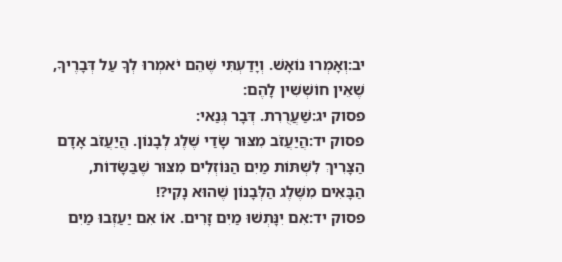יב:וְאָמְרוּ נוֹאָשׁ. וְיָדַעְתִּי שֶׁהֵם יֹאמְרוּ לְךָ עַל דְּבָרֶיךָ, שֶׁאֵין חוֹשְׁשִׁין לָהֶם:
פסוק יג:שַׁעֲרֻרִת. דְּבָר גְּנַאי:
פסוק יד:הֲיַעֲזֹב מִצּוּר שָׂדַי שֶׁלֶג לְבָנוֹן. הֲיַעֲזֹב אָדָם הַצָּרִיךְ לִשְׁתּוֹת מַיִם הַנּוֹזְלִים מִצּוּר שֶׁבַּשָּׂדוֹת, הַבָּאִים מִשֶּׁלֶג הַלְּבָנוֹן שֶׁהוּא נָקִי?!
פסוק יד:אִם יִנָּתְשׁוּ מַיִם זָרִים. אוֹ אִם יַעַזְבוּ מַיִם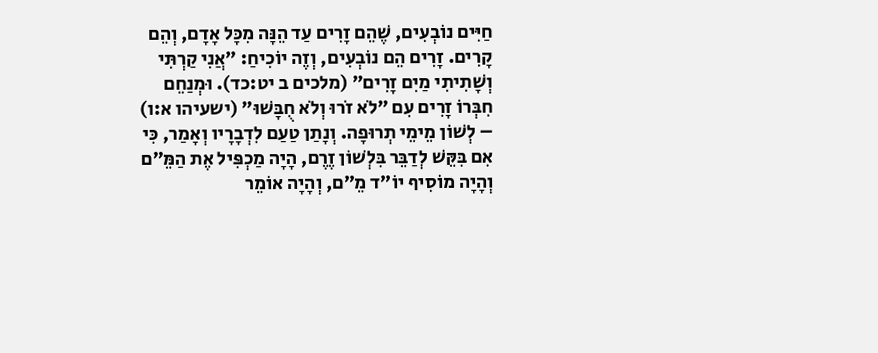חַיִּים נוֹבְעִים, שֶׁהֵם זָרִים עַד הֵנָּה מִכָּל אָדָם, וְהֵם קָרִים. זָרִים הֵם נוֹבְעִים, וְזֶה יוֹכִיחַ: ״אֲנִי קַרְתִּי וְשָׁתִיתִי מַיִם זָרִים״ (מלכים ב יט:כד). וּמְנַחֵם חִבְּרוֹ זָרִים עִם ״לֹא זֹרוּ וְלֹא חֻבָּשׁוּ״ (ישעיהו א:ו) – לְשׁוֹן מֵימֵי תְרוּפָה. וְנָתַן טַעַם לִדְבָרָיו וְאָמַר, כִּי אִם בִּקֵּשׁ לְדַבֵּר בִּלְשׁוֹן זֶרֶם, הָיָה מַכְפִּיל אֶת הַמֵּ״ם וְהָיָה מוֹסִיף יוֹ״ד מֵ״ם, וְהָיָה אוֹמֵר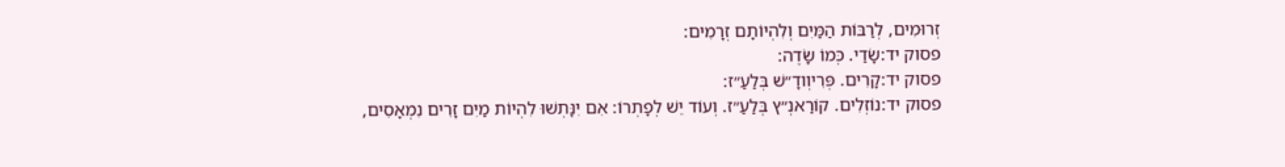זְרוּמִים, לְרַבּוֹת הַמַּיִם וְלִהְיוֹתָם זְרָמִים:
פסוק יד:שָׂדַי. כְּמוֹ שָׂדֶה:
פסוק יד:קָרִים. פְּרִיוְודָ״שׁ בְּלַעַ״ז:
פסוק יד:נוֹזְלִים. קוֹרַאנְ״ץ בְּלַעַ״ז. וְעוֹד יֵשׁ לְפָתְרוֹ: אִם יִנָּתְשׁוּ לִהְיוֹת מַיִם זָרִים נִמְאָסִים,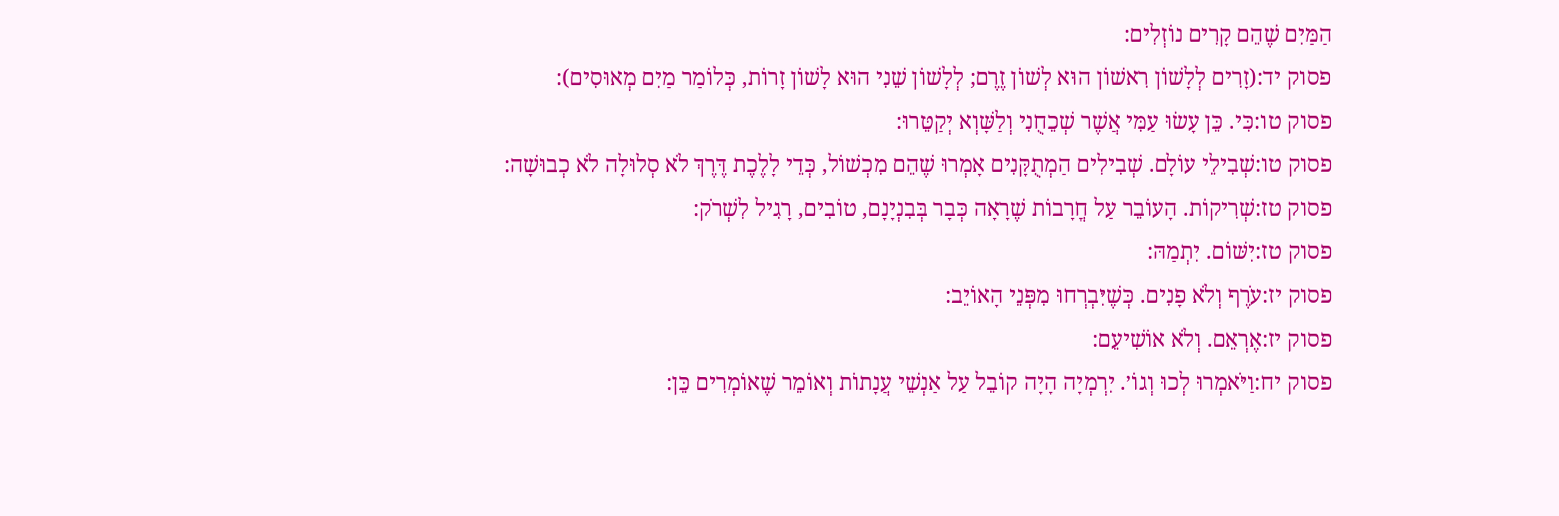הַמַּיִם שֶׁהֵם קָרִים נוֹזְלִים:
פסוק יד:(זָרִים לְלָשׁוֹן רִאשׁוֹן הוּא לְשׁוֹן זֶרֶם; לְלָשׁוֹן שֵׁנִי הוּא לָשׁוֹן זָרוֹת, כְּלוֹמַר מַיִם מְאוּסִים):
פסוק טו:כִּי. כֵּן עָשׂוּ עַמִּי אֲשֶׁר שְׁכֵחֻנִי וְלַשָּׁוְא יְקַטֵּרוּ:
פסוק טו:שְׁבִילֵי עוֹלָם. שְׁבִילִים הַמְתֻקָּנִים אָמְרוּ שֶׁהֵם מִכְשׁוֹל, כְּדֵי לָלֶכֶת דֶּרֶךְ לֹא סְלוּלָה לֹא כְבוּשָׁה:
פסוק טז:שְׁרִיקוֹת. הָעוֹבֵר עַל חֳרָבוֹת שֶׁרָאָה כְּבָר בְּבִנְיָנָם, טוֹבִים, רָגִיל לִשְׁרֹק:
פסוק טז:יִשּׁוֹם. יִתְמַהּ:
פסוק יז:עֹרֶף וְלֹא פָנִים. כְּשֶׁיִּבְרְחוּ מִפְּנֵי הָאוֹיֵב:
פסוק יז:אֶרְאֵם. וְלֹא אוֹשִׁיעֵם:
פסוק יח:וַיֹּאמְרוּ לְכוּ וְגוֹ׳. יִרְמְיָה הָיָה קוֹבֵל עַל אַנְשֵׁי עֲנָתוֹת וְאוֹמֵר שֶׁאוֹמְרִים כֵּן: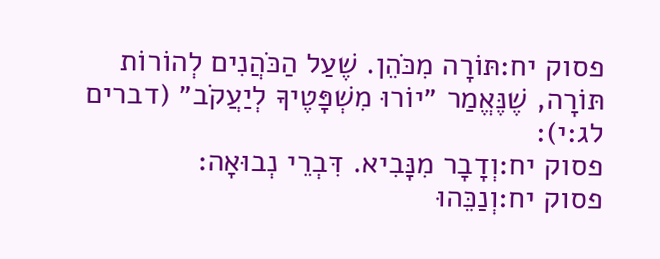פסוק יח:תּוֹרָה מִכֹּהֵן. שֶׁעַל הַכֹּהֲנִים לְהוֹרוֹת תּוֹרָה, שֶׁנֶּאֱמַר ״יוֹרוּ מִשְׁפָּטֶיךָ לְיַעֲקֹב״ (דברים לג:י):
פסוק יח:וְדָבָר מִנָּבִיא. דִּבְרֵי נְבוּאָה:
פסוק יח:וְנַכֵּהוּ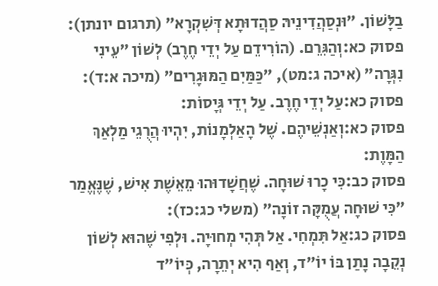בַלָּשׁוֹן. ״וּנְסַהֲדִינֵיהּ סַהֲדוּתָא דְּשִׁקְרָא״ (תרגום יונתן):
פסוק כא:וְהַגִּרֵם. (הוֹרִידֵם עַל יְדֵי חֶרֶב) לְשׁוֹן ״עֵינִי נִגְּרָה״ (איכה ג:מט), ״כַּמַּיִם הַמּוּגָרִים״ (מיכה א:ד):
פסוק כא:עַל יְדֵי חֶרֶב. עַל יְדֵי גְּיָסוֹת:
פסוק כא:וְאַנְשֵׁיהֶם. שֶׁל הָאַלְמָנוֹת, יִהְיוּ הֲרֻגֵי מַלְאַךְ הַמָּוֶת:
פסוק כב:כִּי כָרוּ שׁוּחָה. שֶׁחֲשָׁדוּהוּ מֵאֵשֶׁת אִישׁ, שֶׁנֶּאֱמַר ״כִּי שׁוּחָה עֲמֻקָּה זוֹנָה״ (משלי כג:כז):
פסוק כג:אַל תִּמְחִי. אַל תְּהִי מְחוּיָה. וּלְפִי שֶׁהוּא לְשׁוֹן נְקֵבָה נָתַן בּוֹ יוֹ״ד, וְאַף הִיא יְתֵרָה, כְּיוֹ״ד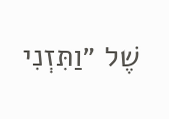שֶׁל ״וַתִּזְנִי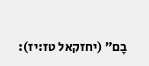בָם״ (יחזקאל טז:יז):